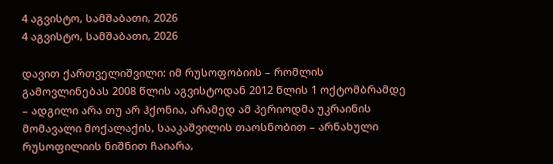4 აგვისტო, სამშაბათი, 2026
4 აგვისტო, სამშაბათი, 2026

დავით ქართველიშვილი: იმ რუსოფობიის – რომლის გამოვლინებას 2008 წლის აგვისტოდან 2012 წლის 1 ოქტომბრამდე – ადგილი არა თუ არ ჰქონია, არამედ ამ პერიოდმა უკრაინის მომავალი მოქალაქის, სააკაშვილის თაოსნობით – არნახული რუსოფილიის ნიშნით ჩაიარა,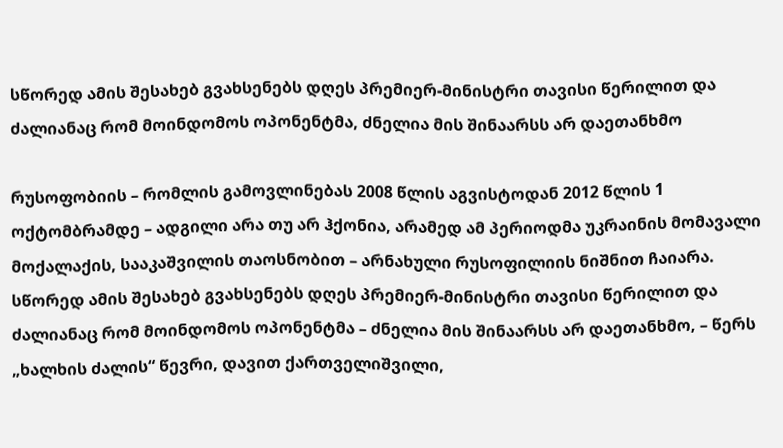სწორედ ამის შესახებ გვახსენებს დღეს პრემიერ-მინისტრი თავისი წერილით და ძალიანაც რომ მოინდომოს ოპონენტმა, ძნელია მის შინაარსს არ დაეთანხმო

რუსოფობიის – რომლის გამოვლინებას 2008 წლის აგვისტოდან 2012 წლის 1 ოქტომბრამდე – ადგილი არა თუ არ ჰქონია, არამედ ამ პერიოდმა უკრაინის მომავალი მოქალაქის, სააკაშვილის თაოსნობით – არნახული რუსოფილიის ნიშნით ჩაიარა. სწორედ ამის შესახებ გვახსენებს დღეს პრემიერ-მინისტრი თავისი წერილით და ძალიანაც რომ მოინდომოს ოპონენტმა – ძნელია მის შინაარსს არ დაეთანხმო, – წერს „ხალხის ძალის“ წევრი, დავით ქართველიშვილი,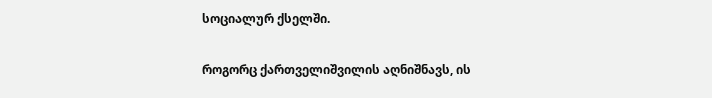სოციალურ ქსელში.

როგორც ქართველიშვილის აღნიშნავს, ის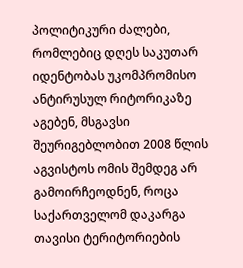პოლიტიკური ძალები, რომლებიც დღეს საკუთარ იდენტობას უკომპრომისო ანტირუსულ რიტორიკაზე აგებენ, მსგავსი შეურიგებლობით 2008 წლის აგვისტოს ომის შემდეგ არ გამოირჩეოდნენ, როცა საქართველომ დაკარგა თავისი ტერიტორიების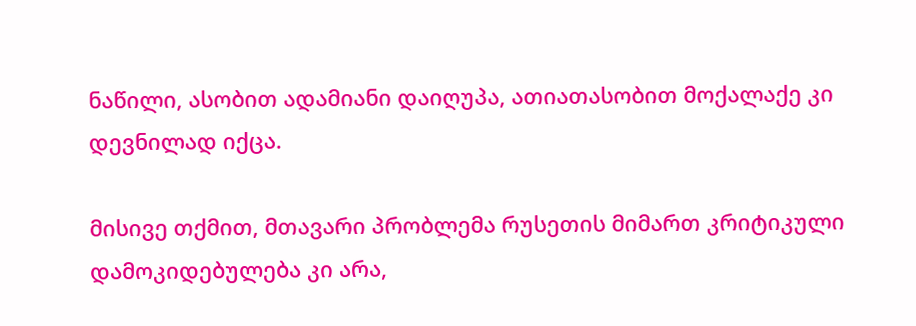ნაწილი, ასობით ადამიანი დაიღუპა, ათიათასობით მოქალაქე კი დევნილად იქცა.

მისივე თქმით, მთავარი პრობლემა რუსეთის მიმართ კრიტიკული დამოკიდებულება კი არა,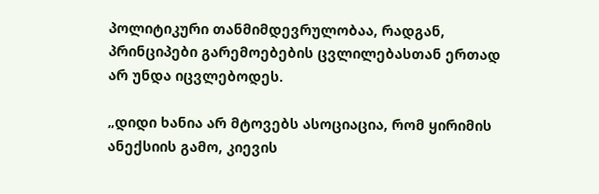პოლიტიკური თანმიმდევრულობაა, რადგან, პრინციპები გარემოებების ცვლილებასთან ერთად არ უნდა იცვლებოდეს.

„დიდი ხანია არ მტოვებს ასოციაცია, რომ ყირიმის ანექსიის გამო, კიევის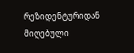რეზიდენტურიდან მიღებული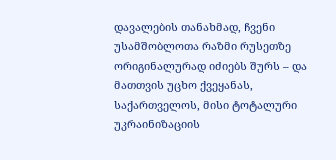დავალების თანახმად, ჩვენი უსამშობლოთა რაზმი რუსეთზე ორიგინალურად იძიებს შურს – და მათთვის უცხო ქვეყანას, საქართველოს, მისი ტოტალური უკრაინიზაციის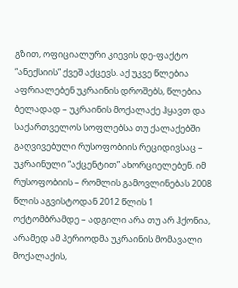გზით, ოფიციალური კიევის დე-ფაქტო “ანექსიის” ქვეშ აქცევს. აქ უკვე წლებია აფრიალებენ უკრაინის დროშებს, წლებია ბელადად – უკრაინის მოქალაქე ჰყავთ და საქართველოს სოფლებსა თუ ქალაქებში გაღვივებული რუსოფობიის რეციდივსაც – უკრაინული “აქცენტით” ახორციელებენ. იმ რუსოფობიის – რომლის გამოვლინებას 2008 წლის აგვისტოდან 2012 წლის 1 ოქტომბრამდე – ადგილი არა თუ არ ჰქონია, არამედ ამ პერიოდმა უკრაინის მომავალი მოქალაქის,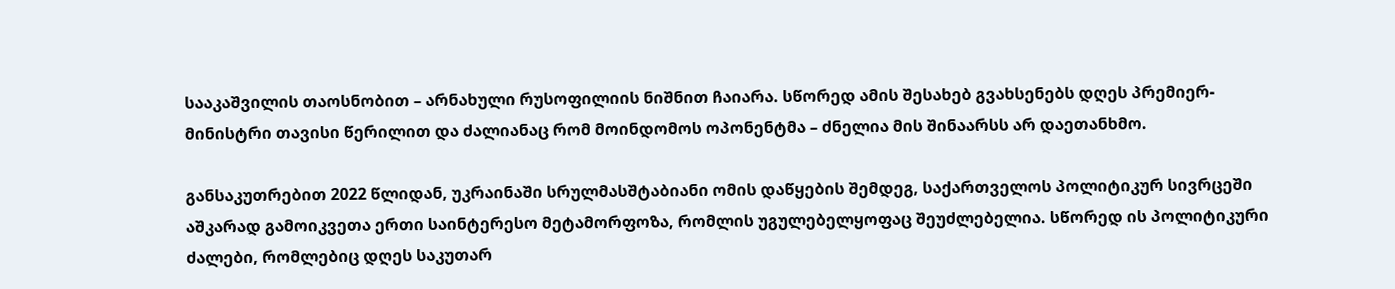სააკაშვილის თაოსნობით – არნახული რუსოფილიის ნიშნით ჩაიარა. სწორედ ამის შესახებ გვახსენებს დღეს პრემიერ-მინისტრი თავისი წერილით და ძალიანაც რომ მოინდომოს ოპონენტმა – ძნელია მის შინაარსს არ დაეთანხმო.

განსაკუთრებით 2022 წლიდან, უკრაინაში სრულმასშტაბიანი ომის დაწყების შემდეგ, საქართველოს პოლიტიკურ სივრცეში აშკარად გამოიკვეთა ერთი საინტერესო მეტამორფოზა, რომლის უგულებელყოფაც შეუძლებელია. სწორედ ის პოლიტიკური ძალები, რომლებიც დღეს საკუთარ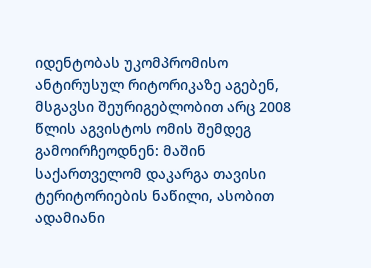იდენტობას უკომპრომისო ანტირუსულ რიტორიკაზე აგებენ, მსგავსი შეურიგებლობით არც 2008 წლის აგვისტოს ომის შემდეგ გამოირჩეოდნენ: მაშინ საქართველომ დაკარგა თავისი ტერიტორიების ნაწილი, ასობით ადამიანი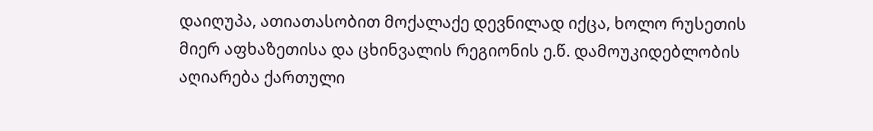დაიღუპა, ათიათასობით მოქალაქე დევნილად იქცა, ხოლო რუსეთის მიერ აფხაზეთისა და ცხინვალის რეგიონის ე.წ. დამოუკიდებლობის აღიარება ქართული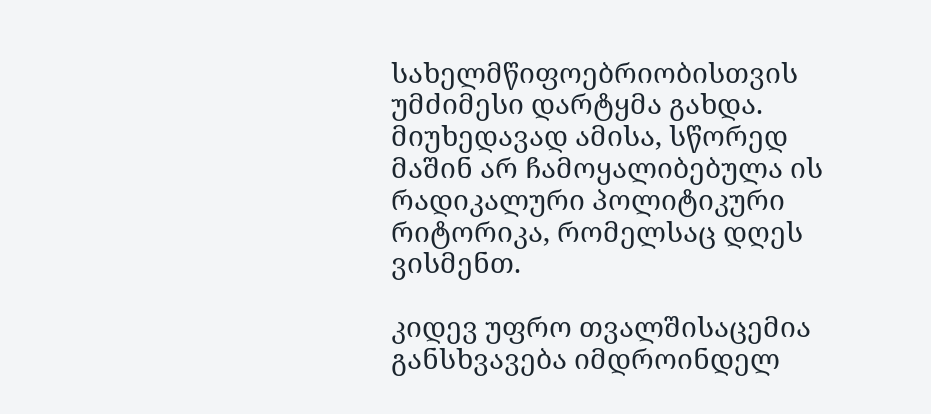სახელმწიფოებრიობისთვის უმძიმესი დარტყმა გახდა. მიუხედავად ამისა, სწორედ მაშინ არ ჩამოყალიბებულა ის რადიკალური პოლიტიკური რიტორიკა, რომელსაც დღეს ვისმენთ.

კიდევ უფრო თვალშისაცემია განსხვავება იმდროინდელ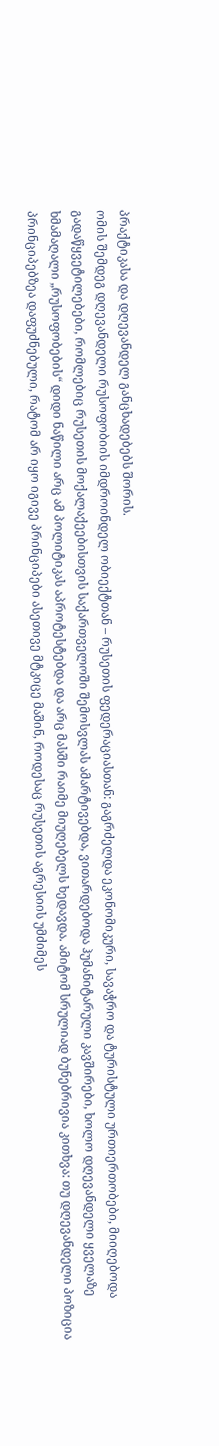პრაქტიკასა და დღევანდელ განცხადებებს შორის.
ომის შემდეგ დღევანდელი რუსოფობიის იმდროინდელ ობიექტთან – რუსეთის ფედერაციასთან: გაგრძელდა ეკონომიკური, სავაჭრო და ტურისტული ურთიერთობები, მიიღებოდა გადაწყვეტილებები, რომლებიც რუსეთის მოქალაქეებისთვის საქართველოში შემოსვლას ამარტივებდა, ვითარდებოდა ჰუმანიტარული კავშირები, ხოლო დღევანდელი ყველაზე ხმამაღალი „რუსოფობების“ დიდი ნაწილი არც ამ პოლიტიკას აპროტესტებდა და არც მასში რაიმე მიუღებელს ხედავდა. ამიტომ სრულიად ბუნებრივია კითხვა: თუ დღევანდელი პოზიცია პრინციპებზეა დაფუძნებული, რატომ არ იყო იგივე პრინციპები ასეთივე მტკიცე მაშინ, როდესაც რუსეთის აგრესიის უმძიმეს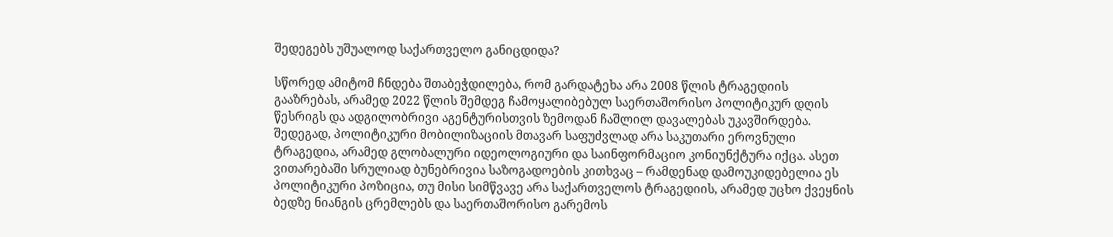შედეგებს უშუალოდ საქართველო განიცდიდა?

სწორედ ამიტომ ჩნდება შთაბეჭდილება, რომ გარდატეხა არა 2008 წლის ტრაგედიის გააზრებას, არამედ 2022 წლის შემდეგ ჩამოყალიბებულ საერთაშორისო პოლიტიკურ დღის წესრიგს და ადგილობრივი აგენტურისთვის ზემოდან ჩაშლილ დავალებას უკავშირდება. შედეგად, პოლიტიკური მობილიზაციის მთავარ საფუძვლად არა საკუთარი ეროვნული ტრაგედია, არამედ გლობალური იდეოლოგიური და საინფორმაციო კონიუნქტურა იქცა. ასეთ ვითარებაში სრულიად ბუნებრივია საზოგადოების კითხვაც – რამდენად დამოუკიდებელია ეს პოლიტიკური პოზიცია, თუ მისი სიმწვავე არა საქართველოს ტრაგედიის, არამედ უცხო ქვეყნის ბედზე ნიანგის ცრემლებს და საერთაშორისო გარემოს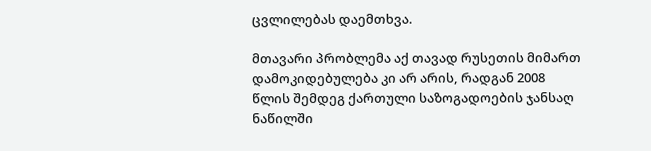ცვლილებას დაემთხვა.

მთავარი პრობლემა აქ თავად რუსეთის მიმართ დამოკიდებულება კი არ არის, რადგან 2008 წლის შემდეგ ქართული საზოგადოების ჯანსაღ ნაწილში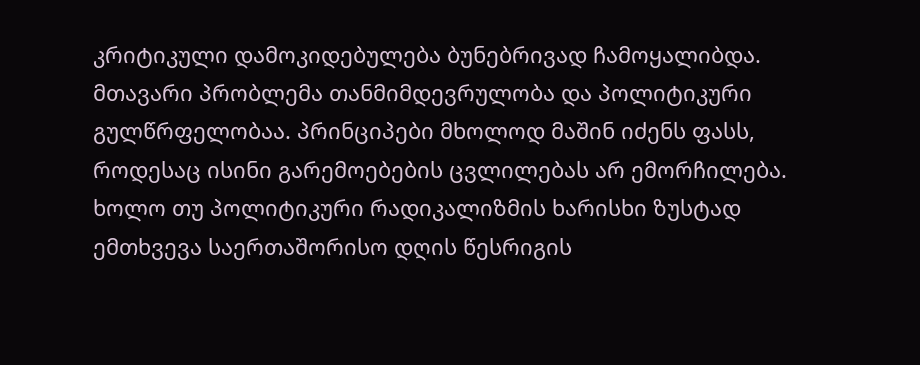კრიტიკული დამოკიდებულება ბუნებრივად ჩამოყალიბდა. მთავარი პრობლემა თანმიმდევრულობა და პოლიტიკური გულწრფელობაა. პრინციპები მხოლოდ მაშინ იძენს ფასს, როდესაც ისინი გარემოებების ცვლილებას არ ემორჩილება. ხოლო თუ პოლიტიკური რადიკალიზმის ხარისხი ზუსტად ემთხვევა საერთაშორისო დღის წესრიგის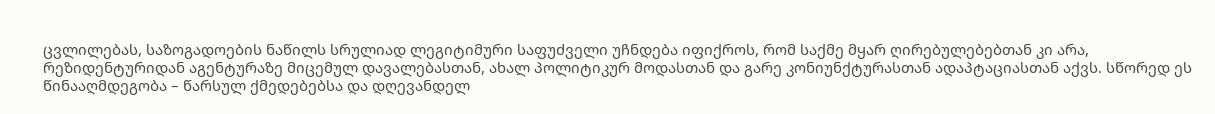ცვლილებას, საზოგადოების ნაწილს სრულიად ლეგიტიმური საფუძველი უჩნდება იფიქროს, რომ საქმე მყარ ღირებულებებთან კი არა, რეზიდენტურიდან აგენტურაზე მიცემულ დავალებასთან, ახალ პოლიტიკურ მოდასთან და გარე კონიუნქტურასთან ადაპტაციასთან აქვს. სწორედ ეს წინააღმდეგობა – წარსულ ქმედებებსა და დღევანდელ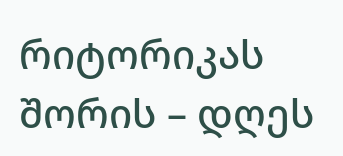რიტორიკას შორის – დღეს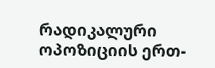რადიკალური ოპოზიციის ერთ-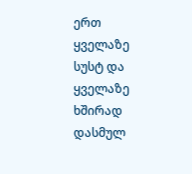ერთ ყველაზე სუსტ და ყველაზე ხშირად დასმულ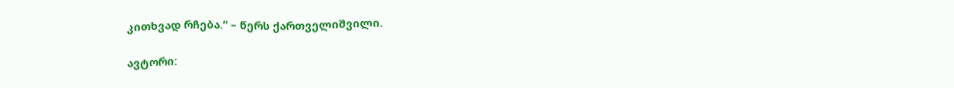კითხვად რჩება.“ – წერს ქართველიშვილი.

ავტორი: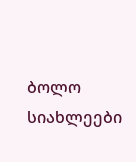ბოლო სიახლეები